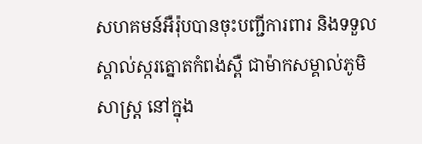សហគមន៍អឺរ៉ុបបានចុះបញ្ជីការពារ និងទទួលស្គាល់ស្ករត្នោតកំពង់ស្ពឺ ជាម៉ាកសម្គាល់ភូមិសាស្រ្ត នៅក្នុង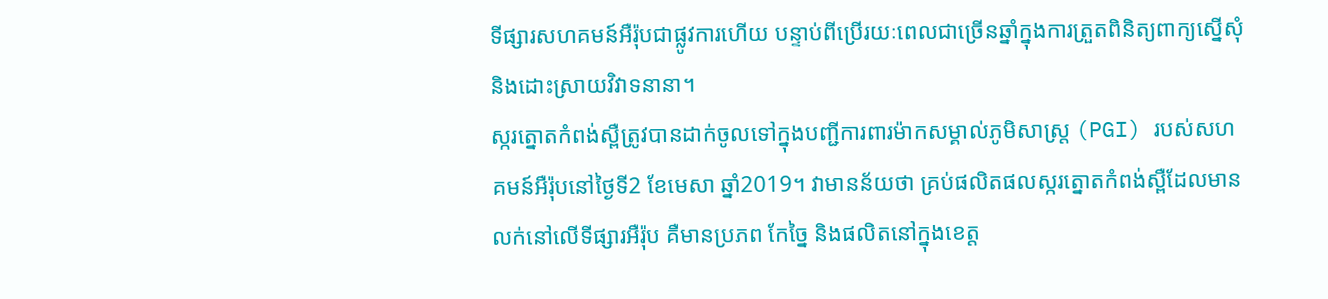ទីផ្សារសហគមន៍អឺរ៉ុបជាផ្លូវការហើយ បន្ទាប់ពីប្រើរយៈពេលជាច្រើនឆ្នាំក្នុងការត្រួតពិនិត្យពាក្យស្នើសុំ និងដោះស្រាយវិវាទនានា។
ស្ករត្នោតកំពង់ស្ពឺត្រូវបានដាក់ចូលទៅក្នុងបញ្ជីការពារម៉ាកសម្គាល់ភូមិសាស្រ្ត (PGI) របស់សហគមន៍អឺរ៉ុបនៅថ្ងៃទី2 ខែមេសា ឆ្នាំ2019។ វាមានន័យថា គ្រប់ផលិតផលស្ករត្នោតកំពង់ស្ពឺដែលមានលក់នៅលើទីផ្សារអឺរ៉ុប គឺមានប្រភព កែច្នៃ និងផលិតនៅក្នុងខេត្ត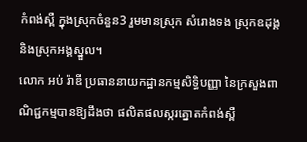កំពង់ស្ពឺ ក្នុងស្រុកចំនួន3 រួមមានស្រុក សំរោងទង ស្រុកឧដុង្គ និងស្រុកអង្គស្នួល។
លោក អប់ រ៉ាឌី ប្រធាននាយកដ្ឋានកម្មសិទ្ធិបញ្ញា នៃក្រសួងពាណិជ្ជកម្មបានឱ្យដឹងថា ផលិតផលស្ករត្នោតកំពង់ស្ពឺ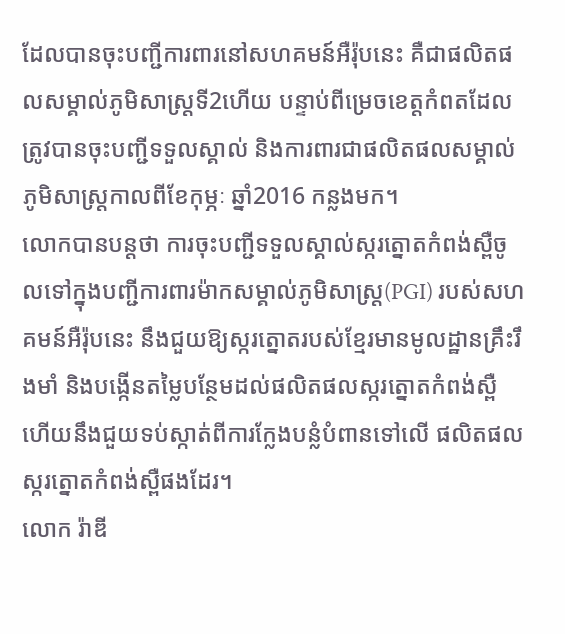ដែលបានចុះបញ្ជីការពារនៅសហគមន៍អឺរ៉ុបនេះ គឺជាផលិតផលសម្គាល់ភូមិសាស្រ្តទី2ហើយ បន្ទាប់ពីម្រេចខេត្តកំពតដែលត្រូវបានចុះបញ្ជីទទួលស្គាល់ និងការពារជាផលិតផលសម្គាល់ភូមិសាស្រ្តកាលពីខែកុម្ភៈ ឆ្នាំ2016 កន្លងមក។
លោកបានបន្តថា ការចុះបញ្ជីទទួលស្គាល់ស្ករត្នោតកំពង់ស្ពឺចូលទៅក្នុងបញ្ជីការពារម៉ាកសម្គាល់ភូមិសាស្រ្ត(PGI) របស់សហគមន៍អឺរ៉ុបនេះ នឹងជួយឱ្យស្ករត្នោតរបស់ខ្មែរមានមូលដ្ឋានគ្រឹះរឹងមាំ និងបង្កើនតម្លៃបន្ថែមដល់ផលិតផលស្ករត្នោតកំពង់ស្ពឺ ហើយនឹងជួយទប់ស្កាត់ពីការក្លែងបន្លំបំពានទៅលើ ផលិតផលស្ករត្នោតកំពង់ស្ពឺផងដែរ។
លោក រ៉ាឌី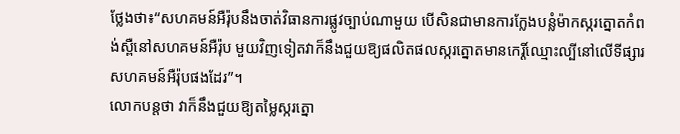ថ្លែងថា៖“សហគមន៍អឺរ៉ុបនឹងចាត់វិធានការផ្លូវច្បាប់ណាមួយ បើសិនជាមានការក្លែងបន្លំម៉ាកស្ករត្នោតកំពង់ស្ពឺនៅសហគមន៍អឺរ៉ុប មួយវិញទៀតវាក៏នឹងជួយឱ្យផលិតផលស្ករត្នោតមានកេរ្តិ៍ឈ្មោះល្បីនៅលើទីផ្សារសហគមន៍អឺរ៉ុបផងដែរ”។
លោកបន្តថា វាក៏នឹងជួយឱ្យតម្លៃស្ករត្នោ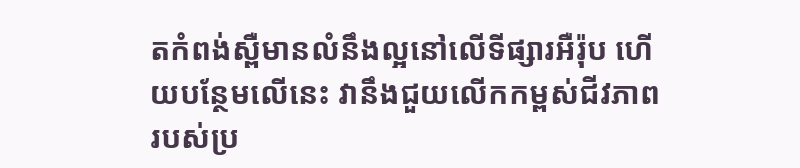តកំពង់ស្ពឺមានលំនឹងល្អនៅលើទីផ្សារអឺរ៉ុប ហើយបន្ថែមលើនេះ វានឹងជួយលើកកម្ពស់ជីវភាពរបស់ប្រ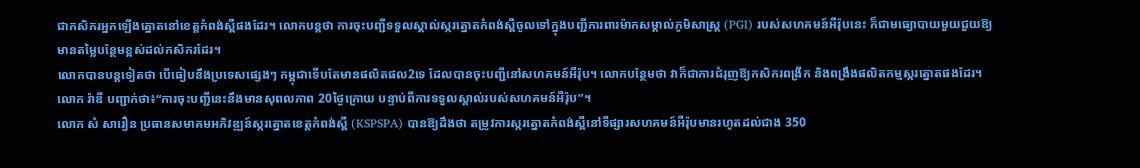ជាកសិករអ្នកឡើងត្នោតនៅខេត្តកំពង់ស្ពឺផងដែរ។ លោកបន្តថា ការចុះបញ្ជីទទួលស្គាល់ស្ករត្នោតកំពង់ស្ពឺចូលទៅក្នុងបញ្ជីការពារម៉ាកសម្គាល់ភូមិសាស្រ្ត (PGI) របស់សហគមន៍អឺរ៉ុបនេះ ក៏ជាមធ្យោបាយមួយជួយឱ្យមានតម្លៃបន្ថែមខ្ពស់ដល់កសិករដែរ។
លោកបានបន្តទៀតថា បើធៀបនឹងប្រទេសផ្សេងៗ កម្ពុជាទើបតែមានផលិតផល2ទេ ដែលបានចុះបញ្ជីនៅសហគមន៍អឺរ៉ុប។ លោកបន្ថែមថា វាក៏ជាការជំរុញឱ្យកសិករពង្រីក និងពង្រឹងផលិតកម្មស្ករត្នោតផងដែរ។ លោក រ៉ាឌី បញ្ជាក់ថា៖“ការចុះបញ្ជីនេះនឹងមានសុពលភាព 20ថ្ងៃក្រោយ បន្ទាប់ពីការទទួលស្គាល់របស់សហគមន៍អឺរ៉ុប”។
លោក សំ សារឿន ប្រធានសមាគមអភិវឌ្ឍន៍ស្ករត្នោតខេត្តកំពង់ស្ពឺ (KSPSPA) បានឱ្យដឹងថា តម្រូវការស្ករត្នោតកំពង់ស្ពឺនៅទីផ្សារសហគមន៍អឺរ៉ុបមានរហូតដល់ជាង 350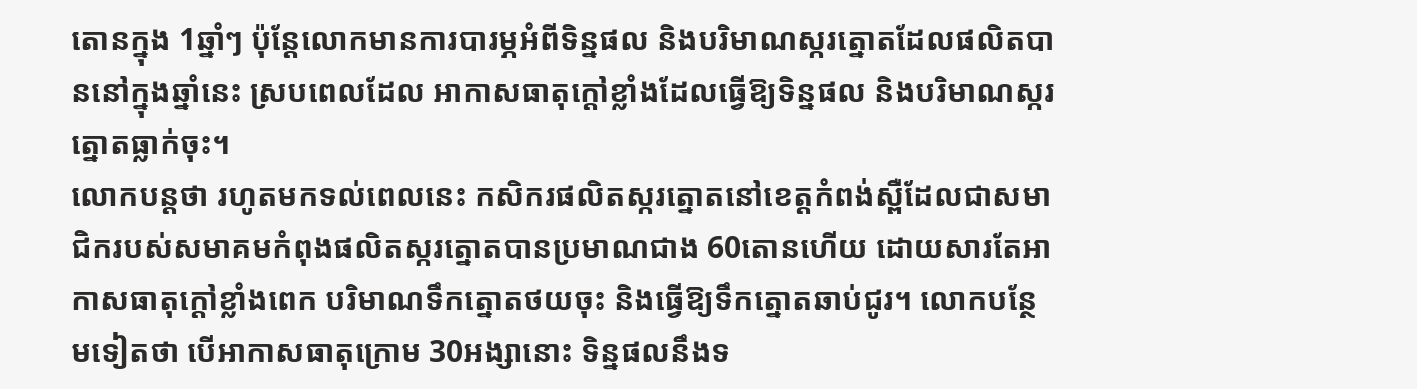តោនក្នុង 1ឆ្នាំៗ ប៉ុន្តែលោកមានការបារម្ភអំពីទិន្នផល និងបរិមាណស្ករត្នោតដែលផលិតបាននៅក្នុងឆ្នាំនេះ ស្របពេលដែល អាកាសធាតុក្តៅខ្លាំងដែលធ្វើឱ្យទិន្នផល និងបរិមាណស្ករត្នោតធ្លាក់ចុះ។
លោកបន្តថា រហូតមកទល់ពេលនេះ កសិករផលិតស្ករត្នោតនៅខេត្តកំពង់ស្ពឺដែលជាសមាជិករបស់សមាគមកំពុងផលិតស្ករត្នោតបានប្រមាណជាង 60តោនហើយ ដោយសារតែអាកាសធាតុក្តៅខ្លាំងពេក បរិមាណទឹកត្នោតថយចុះ និងធ្វើឱ្យទឹកត្នោតឆាប់ជូរ។ លោកបន្ថែមទៀតថា បើអាកាសធាតុក្រោម 30អង្សានោះ ទិន្នផលនឹងទ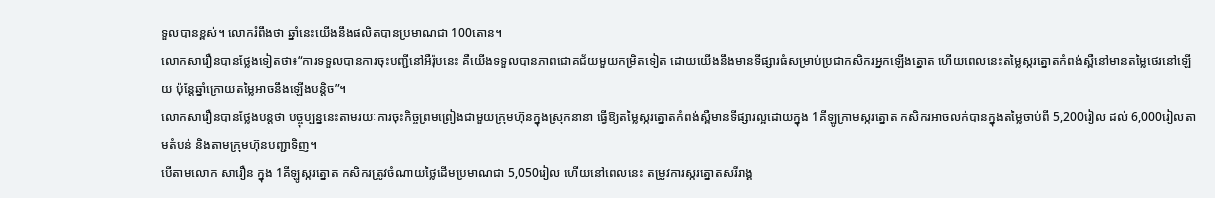ទួលបានខ្ពស់។ លោករំពឹងថា ឆ្នាំនេះយើងនឹងផលិតបានប្រមាណជា 100តោន។
លោកសារឿនបានថ្លែងទៀតថា៖“ការទទួលបានការចុះបញ្ជីនៅអឺរ៉ុបនេះ គឺយើងទទួលបានភាពជោគជ័យមួយកម្រិតទៀត ដោយយើងនឹងមានទីផ្សារធំសម្រាប់ប្រជាកសិករអ្នកឡើងត្នោត ហើយពេលនេះតម្លៃស្ករត្នោតកំពង់ស្ពឺនៅមានតម្លៃថេរនៅឡើយ ប៉ុន្តែឆ្នាំក្រោយតម្លៃអាចនឹងឡើងបន្តិច”។
លោកសារឿនបានថ្លែងបន្តថា បច្ចុប្បន្ននេះតាមរយៈការចុះកិច្ចព្រមព្រៀងជាមួយក្រុមហ៊ុនក្នុងស្រុកនានា ធ្វើឱ្យតម្លៃស្ករត្នោតកំពង់ស្ពឺមានទីផ្សារល្អដោយក្នុង 1គីឡូក្រាមស្ករត្នោត កសិករអាចលក់បានក្នុងតម្លៃចាប់ពី 5,200រៀល ដល់ 6,000រៀលតាមតំបន់ និងតាមក្រុមហ៊ុនបញ្ជាទិញ។
បើតាមលោក សារឿន ក្នុង 1គីឡូស្ករត្នោត កសិករត្រូវចំណាយថ្លៃដើមប្រមាណជា 5,050រៀល ហើយនៅពេលនេះ តម្រូវការស្ករត្នោតសរីរាង្គ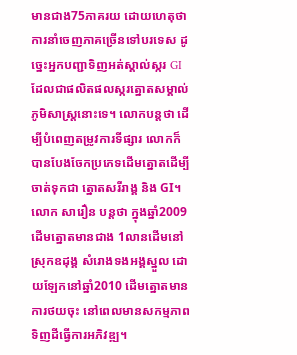មានជាង75ភាគរយ ដោយហេតុថា ការនាំចេញភាគច្រើនទៅបរទេស ដូច្នេះអ្នកបញ្ជាទិញអត់ស្គាល់ស្ករ GI ដែលជាផលិតផលស្ករត្នោតសម្គាល់ភូមិសាស្រ្តនោះទេ។ លោកបន្តថា ដើម្បីបំពេញតម្រូវការទីផ្សារ លោកក៏បានបែងចែកប្រភេទដើមត្នោតដើម្បីចាត់ទុកជា ត្នោតសរីរាង្គ និង GI។
លោក សារឿន បន្តថា ក្នុងឆ្នាំ2009 ដើមត្នោតមានជាង 1លានដើមនៅស្រុកឧដុង្គ សំរោងទងអង្គស្នួល ដោយឡែកនៅឆ្នាំ2010 ដើមត្នោតមានការថយចុះ នៅពេលមានសកម្មភាពទិញដីធ្វើការអភិវឌ្ឍ។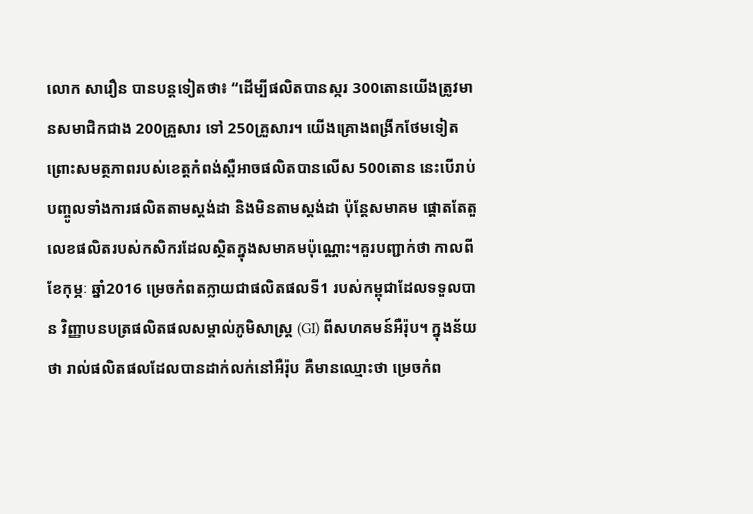លោក សារឿន បានបន្តទៀតថា៖ “ដើម្បីផលិតបានស្ករ 300តោនយើងត្រូវមានសមាជិកជាង 200គ្រួសារ ទៅ 250គ្រួសារ។ យើងគ្រោងពង្រីកថែមទៀត ព្រោះសមត្ថភាពរបស់ខេត្តកំពង់ស្ពឺអាចផលិតបានលើស 500តោន នេះបើរាប់បញ្ចូលទាំងការផលិតតាមស្តង់ដា និងមិនតាមស្តង់ដា ប៉ុន្តែសមាគម ផ្តោតតែតួលេខផលិតរបស់កសិករដែលស្ថិតក្នុងសមាគមប៉ុណ្ណោះ។គួរបញ្ជាក់ថា កាលពីខែកុម្ភៈ ឆ្នាំ2016 ម្រេចកំពតក្លាយជាផលិតផលទី1 របស់កម្ពុជាដែលទទួលបាន វិញ្ញាបនបត្រផលិតផលសម្គាល់ភូមិសាស្រ្ត (GI) ពីសហគមន៍អឺរ៉ុប។ ក្នុងន័យថា រាល់ផលិតផលដែលបានដាក់លក់នៅអឺរ៉ុប គឺមានឈ្មោះថា ម្រេចកំព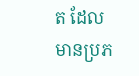ត ដែលមានប្រភ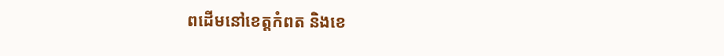ពដើមនៅខេត្តកំពត និងខេ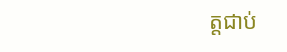ត្តជាប់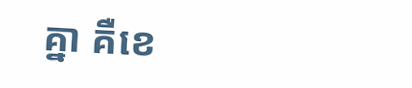គ្នា គឺខេ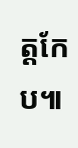ត្តកែប៕